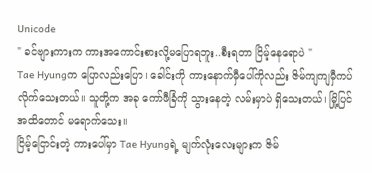Unicode
" ခင်ဗျားကားက ကားအကောင်းစားလို့မပြောရဘူး..စီးရတာ ငြိမ့်နေရောပဲ "
Tae Hyungက ပြောလည်းပြော၊ ခေါင်းကို ကားနောက်မှီပေါ်ကိုလည်း ဇိမ်ကျကျမှီကပ်လိုက်သေးတယ်။ သူတို့က အခု ကော်ဖီခြံကို သွားနေတဲ့ လမ်းမှာပဲ ရှိသေးတယ်၊ မြို့ပြင်အထိတောင် မရောက်သေး။
ငြိမ့်ငြောင်းတဲ့ ကားပေါ်မှာ Tae Hyungရဲ့ မျက်လုံးလေးများက ဇိမ်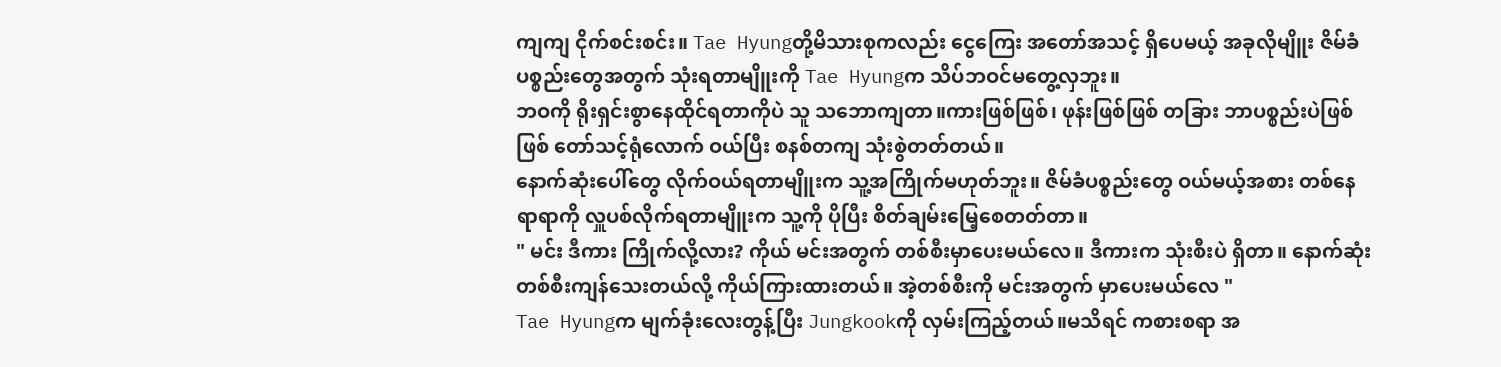ကျကျ ငိုက်စင်းစင်း။ Tae Hyungတို့မိသားစုကလည်း ငွေကြေး အတော်အသင့် ရှိပေမယ့် အခုလိုမျိူး ဇိမ်ခံပစ္စည်းတွေအတွက် သုံးရတာမျိူးကို Tae Hyungက သိပ်ဘဝင်မတွေ့လှဘူး။
ဘဝကို ရိုးရှင်းစွာနေထိုင်ရတာကိုပဲ သူ သဘောကျတာ။ကားဖြစ်ဖြစ်၊ ဖုန်းဖြစ်ဖြစ် တခြား ဘာပစ္စည်းပဲဖြစ်ဖြစ် တော်သင့်ရုံလောက် ဝယ်ပြီး စနစ်တကျ သုံးစွဲတတ်တယ်။
နောက်ဆုံးပေါ်တွေ လိုက်ဝယ်ရတာမျိူးက သူ့အကြိုက်မဟုတ်ဘူး။ ဇိမ်ခံပစ္စည်းတွေ ဝယ်မယ့်အစား တစ်နေရာရာကို လှူပစ်လိုက်ရတာမျိူးက သူ့ကို ပိုပြီး စိတ်ချမ်းမြေ့စေတတ်တာ။
" မင်း ဒီကား ကြိုက်လို့လား? ကိုယ် မင်းအတွက် တစ်စီးမှာပေးမယ်လေ။ ဒီကားက သုံးစီးပဲ ရှိတာ။ နောက်ဆုံးတစ်စီးကျန်သေးတယ်လို့ ကိုယ်ကြားထားတယ်။ အဲ့တစ်စီးကို မင်းအတွက် မှာပေးမယ်လေ "
Tae Hyungက မျက်ခုံးလေးတွန့်ပြီး Jungkookကို လှမ်းကြည့်တယ်။မသိရင် ကစားစရာ အ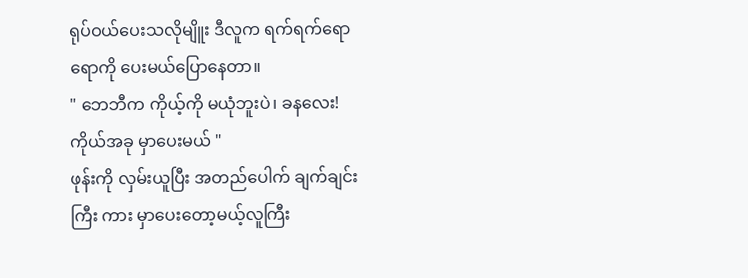ရုပ်ဝယ်ပေးသလိုမျိူး ဒီလူက ရက်ရက်ရောရောကို ပေးမယ်ပြောနေတာ။
" ဘေဘီက ကိုယ့်ကို မယုံဘူးပဲ၊ ခနလေး! ကိုယ်အခု မှာပေးမယ် "
ဖုန်းကို လှမ်းယူပြီး အတည်ပေါက် ချက်ချင်းကြီး ကား မှာပေးတော့မယ့်လူကြီး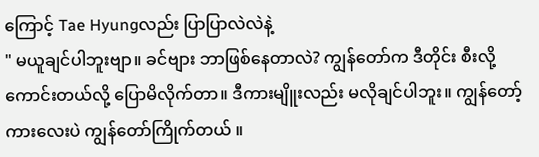ကြောင့် Tae Hyungလည်း ပြာပြာလဲလဲနဲ့
" မယူချင်ပါဘူးဗျာ။ ခင်ဗျား ဘာဖြစ်နေတာလဲ? ကျွန်တော်က ဒီတိုင်း စီးလို့ကောင်းတယ်လို့ ပြောမိလိုက်တာ။ ဒီကားမျိူးလည်း မလိုချင်ပါဘူး။ ကျွန်တော့်ကားလေးပဲ ကျွန်တော်ကြိုက်တယ် ။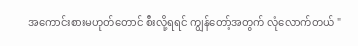အကောင်းစားမဟုတ်တောင် စီးလို့ရရင် ကျွန်တော့်အတွက် လုံလောက်တယ် "